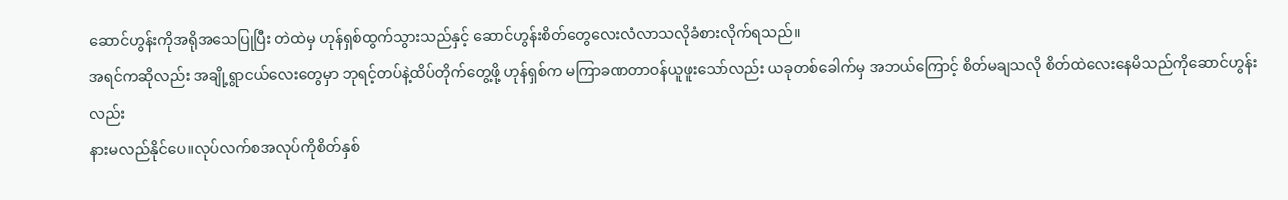ဆောင်ဟွန်းကိုအရိုအသေပြုပြီး တဲထဲမှ ဟုန်ရှစ်ထွက်သွားသည်နှင့် ဆောင်ဟွန်းစိတ်တွေလေးလံလာသလိုခံစားလိုက်ရသည်။
အရင်ကဆိုလည်း အချို့ရွာငယ်လေးတွေမှာ ဘုရင့်တပ်နဲ့ထိပ်တိုက်တွေ့ဖို့ ဟုန်ရှစ်က မကြာခဏတာဝန်ယူဖူးသော်လည်း ယခုတစ်ခေါက်မှ အဘယ်ကြောင့် စိတ်မချသလို စိတ်ထဲလေးနေမိသည်ကိုဆောင်ဟွန်းလည်း
နားမလည်နိုင်ပေ။လုပ်လက်စအလုပ်ကိုစိတ်နှစ်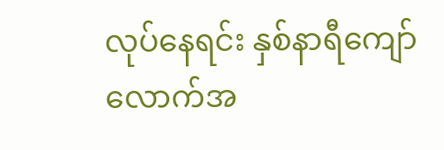လုပ်နေရင်း နှစ်နာရီကျော်လောက်အ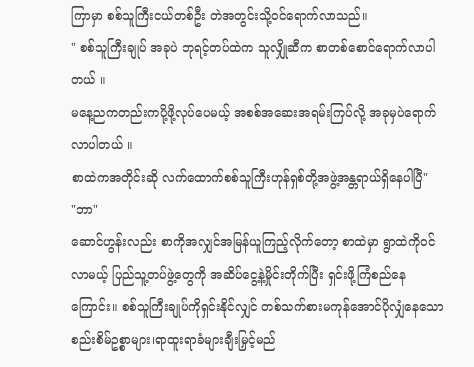ကြာမှာ စစ်သူကြီးငယ်တစ်ဦး တဲအတွင်းသို့ဝင်ရောက်လာသည်။
" စစ်သူကြီးချုပ် အခုပဲ ဘုရင့်တပ်ထဲက သူလျှိုဆီက စာတစ်စောင်ရောက်လာပါတယ် ။
မနေ့ညကတည်းကပို့ဖို့လုပ်ပေမယ့် အစစ်အဆေးအရမ်းကြပ်လို့ အခုမှပဲရောက်လာပါတယ် ။
စာထဲကအတိုင်းဆို လက်ထောက်စစ်သူကြီးဟုန်ရှစ်တို့အဖွဲ့အန္တရာယ်ရှိနေပါပြီ"
"ဘာ"
ဆောင်ဟွန်းလည်း စာကိုအလျှင်အမြန်ယူကြည့်လိုက်တော့ စာထဲမှာ ရွာထဲကိုဝင်လာမယ့် ပြည်သူ့တပ်ဖွဲ့တွေကို အဆိပ်ငွေ့နဲ့မှိုင်းတိုက်ပြီး ရှင်းဖို့ကြံစည်နေကြောင်း။ စစ်သူကြီးချုပ်ကိုရှင်းနိုင်လျှင် တစ်သက်စားမကုန်အောင်ပိုလျှံနေသောစည်းစိမ်ဥစ္စာများ၊ရာထူးရာခံများချီးမြှင့်မည်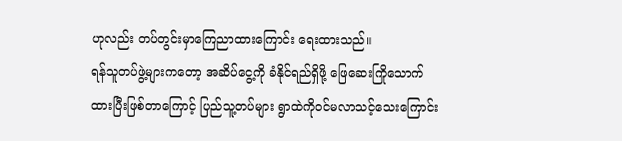ဟုလည်း တပ်တွင်းမှာကြေညာထားကြောင်း ရေးထားသည်။
ရန်သူတပ်ဖွဲ့များကတော့ အဆိပ်ငွေ့ကို ခံနိုင်ရည်ရှိဖို့ ဖြေဆေးကြိုသောက်ထားပြီးဖြစ်တာကြောင့် ပြည်သူ့တပ်များ ရွာထဲကိုဝင်မလာသင့်သေးကြောင်း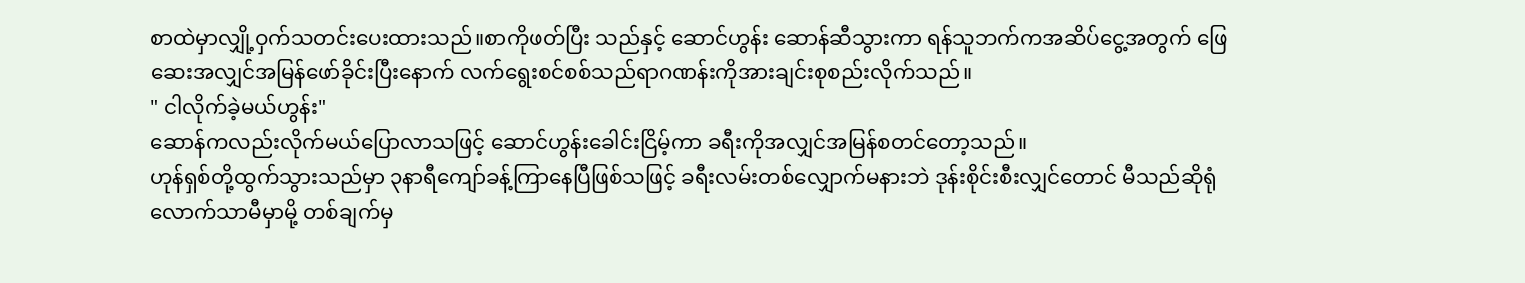စာထဲမှာလျှို့ဝှက်သတင်းပေးထားသည်။စာကိုဖတ်ပြီး သည်နှင့် ဆောင်ဟွန်း ဆောန်ဆီသွားကာ ရန်သူဘက်ကအဆိပ်ငွေ့အတွက် ဖြေဆေးအလျှင်အမြန်ဖော်ခိုင်းပြီးနောက် လက်ရွေးစင်စစ်သည်ရာဂဏန်းကိုအားချင်းစုစည်းလိုက်သည်။
" ငါလိုက်ခဲ့မယ်ဟွန်း"
ဆောန်ကလည်းလိုက်မယ်ပြောလာသဖြင့် ဆောင်ဟွန်းခေါင်းငြိမ့်ကာ ခရီးကိုအလျှင်အမြန်စတင်တော့သည်။
ဟုန်ရှစ်တို့ထွက်သွားသည်မှာ ၃နာရီကျော်ခန့်ကြာနေပြီဖြစ်သဖြင့် ခရီးလမ်းတစ်လျှောက်မနားဘဲ ဒုန်းစိုင်းစီးလျှင်တောင် မီသည်ဆိုရုံလောက်သာမီမှာမို့ တစ်ချက်မှ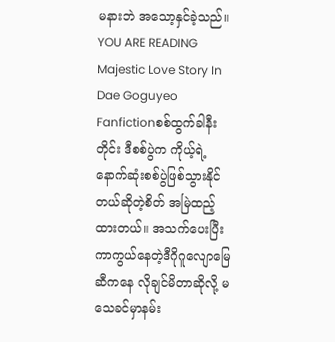မနားဘဲ အသော့နှင်ခဲ့သည်။
YOU ARE READING
Majestic Love Story In Dae Goguyeo
Fanfictionစစ်ထွက်ခါနီးတိုင်း ဒီစစ်ပွဲက ကိုယ့်ရဲ့နောက်ဆုံးစစ်ပွဲဖြစ်သွားနိုင်တယ်ဆိုတဲ့စိတ် အမြဲထည့်ထားတယ်။ အသက်ပေးပြီးကာကွယ်နေတဲ့ဒီဂိုဂူလျောမြေဆီကနေ လိုချင်မိတာဆိုလို့ မသေခင်မှာနမ်း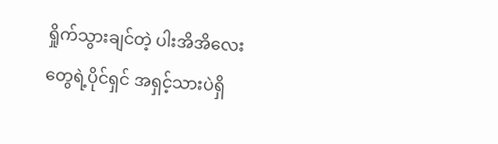ရှိုက်သွားချင်တဲ့ ပါးအိအိလေးတွေရဲ့ပိုင်ရှင် အရှင့်သားပဲရှိ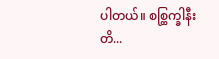ပါတယ်။ စစ္ထြက္ခါနီးတိ...